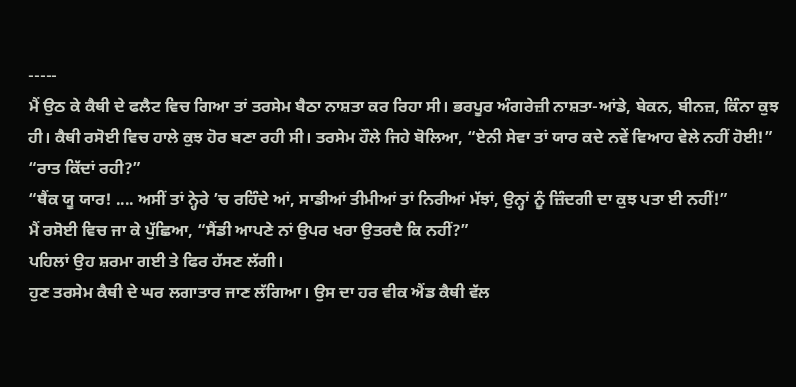-----
ਮੈਂ ਉਠ ਕੇ ਕੈਥੀ ਦੇ ਫਲੈਟ ਵਿਚ ਗਿਆ ਤਾਂ ਤਰਸੇਮ ਬੈਠਾ ਨਾਸ਼ਤਾ ਕਰ ਰਿਹਾ ਸੀ। ਭਰਪੂਰ ਅੰਗਰੇਜ਼ੀ ਨਾਸ਼ਤਾ-ਆਂਡੇ, ਬੇਕਨ, ਬੀਨਜ਼, ਕਿੰਨਾ ਕੁਝ ਹੀ। ਕੈਥੀ ਰਸੋਈ ਵਿਚ ਹਾਲੇ ਕੁਝ ਹੋਰ ਬਣਾ ਰਹੀ ਸੀ। ਤਰਸੇਮ ਹੌਲੇ ਜਿਹੇ ਬੋਲਿਆ, “ਏਨੀ ਸੇਵਾ ਤਾਂ ਯਾਰ ਕਦੇ ਨਵੇਂ ਵਿਆਹ ਵੇਲੇ ਨਹੀਂ ਹੋਈ!”
“ਰਾਤ ਕਿੱਦਾਂ ਰਹੀ?”
“ਥੈਂਕ ਯੂ ਯਾਰ! .... ਅਸੀਂ ਤਾਂ ਨ੍ਹੇਰੇ ’ਚ ਰਹਿੰਦੇ ਆਂ, ਸਾਡੀਆਂ ਤੀਮੀਆਂ ਤਾਂ ਨਿਰੀਆਂ ਮੱਝਾਂ, ਉਨ੍ਹਾਂ ਨੂੰ ਜ਼ਿੰਦਗੀ ਦਾ ਕੁਝ ਪਤਾ ਈ ਨਹੀਂ!”
ਮੈਂ ਰਸੋਈ ਵਿਚ ਜਾ ਕੇ ਪੁੱਛਿਆ, “ਸੈਂਡੀ ਆਪਣੇ ਨਾਂ ਉਪਰ ਖਰਾ ਉਤਰਦੈ ਕਿ ਨਹੀਂ?”
ਪਹਿਲਾਂ ਉਹ ਸ਼ਰਮਾ ਗਈ ਤੇ ਫਿਰ ਹੱਸਣ ਲੱਗੀ।
ਹੁਣ ਤਰਸੇਮ ਕੈਥੀ ਦੇ ਘਰ ਲਗਾਤਾਰ ਜਾਣ ਲੱਗਿਆ। ਉਸ ਦਾ ਹਰ ਵੀਕ ਐਂਡ ਕੈਥੀ ਵੱਲ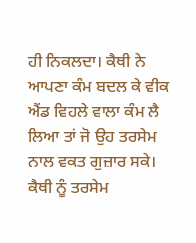ਹੀ ਨਿਕਲਦਾ। ਕੈਥੀ ਨੇ ਆਪਣਾ ਕੰਮ ਬਦਲ ਕੇ ਵੀਕ ਐਂਡ ਵਿਹਲੇ ਵਾਲਾ ਕੰਮ ਲੈ ਲਿਆ ਤਾਂ ਜੋ ਉਹ ਤਰਸੇਮ ਨਾਲ ਵਕਤ ਗੁਜ਼ਾਰ ਸਕੇ। ਕੈਥੀ ਨੂੰ ਤਰਸੇਮ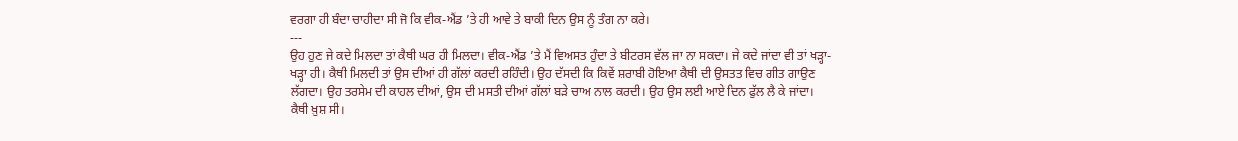ਵਰਗਾ ਹੀ ਬੰਦਾ ਚਾਹੀਦਾ ਸੀ ਜੋ ਕਿ ਵੀਕ-ਐਂਡ ’ਤੇ ਹੀ ਆਵੇ ਤੇ ਬਾਕੀ ਦਿਨ ਉਸ ਨੂੰ ਤੰਗ ਨਾ ਕਰੇ।
---
ਉਹ ਹੁਣ ਜੇ ਕਦੇ ਮਿਲਦਾ ਤਾਂ ਕੈਥੀ ਘਰ ਹੀ ਮਿਲਦਾ। ਵੀਕ-ਐਂਡ ’ਤੇ ਮੈਂ ਵਿਅਸਤ ਹੁੰਦਾ ਤੇ ਬੀਟਰਸ ਵੱਲ ਜਾ ਨਾ ਸਕਦਾ। ਜੇ ਕਦੇ ਜਾਂਦਾ ਵੀ ਤਾਂ ਖੜ੍ਹਾ-ਖੜ੍ਹਾ ਹੀ। ਕੈਥੀ ਮਿਲਦੀ ਤਾਂ ਉਸ ਦੀਆਂ ਹੀ ਗੱਲਾਂ ਕਰਦੀ ਰਹਿੰਦੀ। ਉਹ ਦੱਸਦੀ ਕਿ ਕਿਵੇਂ ਸ਼ਰਾਬੀ ਹੋਇਆ ਕੈਥੀ ਦੀ ਉਸਤਤ ਵਿਚ ਗੀਤ ਗਾਉਣ ਲੱਗਦਾ। ਉਹ ਤਰਸੇਮ ਦੀ ਕਾਹਲ ਦੀਆਂ, ਉਸ ਦੀ ਮਸਤੀ ਦੀਆਂ ਗੱਲਾਂ ਬੜੇ ਚਾਅ ਨਾਲ ਕਰਦੀ। ਉਹ ਉਸ ਲਈ ਆਏ ਦਿਨ ਫੁੱਲ ਲੈ ਕੇ ਜਾਂਦਾ। ਕੈਥੀ ਖ਼ੁਸ਼ ਸੀ।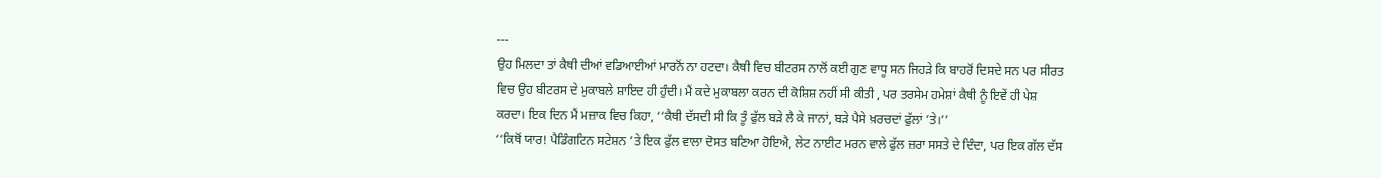---
ਉਹ ਮਿਲਦਾ ਤਾਂ ਕੈਥੀ ਦੀਆਂ ਵਡਿਆਈਆਂ ਮਾਰਨੋਂ ਨਾ ਹਟਦਾ। ਕੈਥੀ ਵਿਚ ਬੀਟਰਸ ਨਾਲੋਂ ਕਈ ਗੁਣ ਵਾਧੂ ਸਨ ਜਿਹੜੇ ਕਿ ਬਾਹਰੋਂ ਦਿਸਦੇ ਸਨ ਪਰ ਸੀਰਤ ਵਿਚ ਉਹ ਬੀਟਰਸ ਦੇ ਮੁਕਾਬਲੇ ਸ਼ਾਇਦ ਹੀ ਹੁੰਦੀ। ਮੈਂ ਕਦੇ ਮੁਕਾਬਲਾ ਕਰਨ ਦੀ ਕੋਸ਼ਿਸ਼ ਨਹੀਂ ਸੀ ਕੀਤੀ , ਪਰ ਤਰਸੇਮ ਹਮੇਸ਼ਾਂ ਕੈਥੀ ਨੂੰ ਇਵੇਂ ਹੀ ਪੇਸ਼ ਕਰਦਾ। ਇਕ ਦਿਨ ਮੈਂ ਮਜ਼ਾਕ ਵਿਚ ਕਿਹਾ, ‘‘ਕੈਥੀ ਦੱਸਦੀ ਸੀ ਕਿ ਤੂੰ ਫੁੱਲ ਬੜੇ ਲੈ ਕੇ ਜਾਨਾਂ, ਬੜੇ ਪੈਸੇ ਖ਼ਰਚਦਾਂ ਫੁੱਲਾਂ ’ਤੇ।’’
‘‘ਕਿਥੋਂ ਯਾਰ! ਪੈਡਿੰਗਟਿਨ ਸਟੇਸ਼ਨ ’ਤੇ ਇਕ ਫੁੱਲ ਵਾਲਾ ਦੋਸਤ ਬਣਿਆ ਹੋਇਐ, ਲੇਟ ਨਾਈਟ ਮਰਨ ਵਾਲੇ ਫੁੱਲ ਜ਼ਰਾ ਸਸਤੇ ਦੇ ਦਿੰਦਾ, ਪਰ ਇਕ ਗੱਲ ਦੱਸ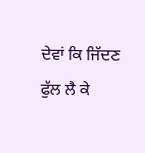ਦੇਵਾਂ ਕਿ ਜਿੱਦਣ ਫੁੱਲ ਲੈ ਕੇ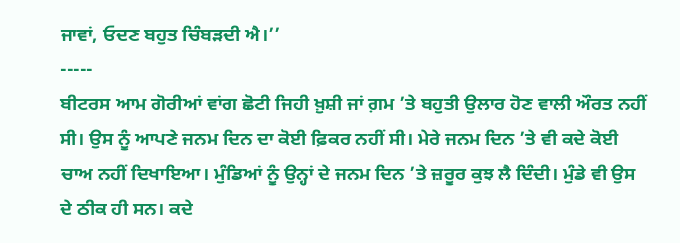ਜਾਵਾਂ, ਓਦਣ ਬਹੁਤ ਚਿੰਬੜਦੀ ਐ।’’
-----
ਬੀਟਰਸ ਆਮ ਗੋਰੀਆਂ ਵਾਂਗ ਛੋਟੀ ਜਿਹੀ ਖ਼ੁਸ਼ੀ ਜਾਂ ਗ਼ਮ ’ਤੇ ਬਹੁਤੀ ਉਲਾਰ ਹੋਣ ਵਾਲੀ ਔਰਤ ਨਹੀਂ ਸੀ। ਉਸ ਨੂੰ ਆਪਣੇ ਜਨਮ ਦਿਨ ਦਾ ਕੋਈ ਫ਼ਿਕਰ ਨਹੀਂ ਸੀ। ਮੇਰੇ ਜਨਮ ਦਿਨ ’ਤੇ ਵੀ ਕਦੇ ਕੋਈ ਚਾਅ ਨਹੀਂ ਦਿਖਾਇਆ। ਮੁੰਡਿਆਂ ਨੂੰ ਉਨ੍ਹਾਂ ਦੇ ਜਨਮ ਦਿਨ ’ਤੇ ਜ਼ਰੂਰ ਕੁਝ ਲੈ ਦਿੰਦੀ। ਮੁੰਡੇ ਵੀ ਉਸ ਦੇ ਠੀਕ ਹੀ ਸਨ। ਕਦੇ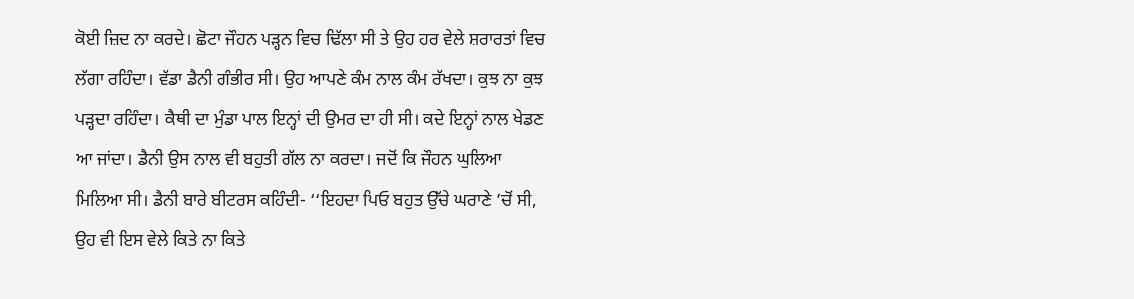ਕੋਈ ਜ਼ਿਦ ਨਾ ਕਰਦੇ। ਛੋਟਾ ਜੌਹਨ ਪੜ੍ਹਨ ਵਿਚ ਢਿੱਲਾ ਸੀ ਤੇ ਉਹ ਹਰ ਵੇਲੇ ਸ਼ਰਾਰਤਾਂ ਵਿਚ ਲੱਗਾ ਰਹਿੰਦਾ। ਵੱਡਾ ਡੈਨੀ ਗੰਭੀਰ ਸੀ। ਉਹ ਆਪਣੇ ਕੰਮ ਨਾਲ ਕੰਮ ਰੱਖਦਾ। ਕੁਝ ਨਾ ਕੁਝ ਪੜ੍ਹਦਾ ਰਹਿੰਦਾ। ਕੈਥੀ ਦਾ ਮੁੰਡਾ ਪਾਲ ਇਨ੍ਹਾਂ ਦੀ ਉਮਰ ਦਾ ਹੀ ਸੀ। ਕਦੇ ਇਨ੍ਹਾਂ ਨਾਲ ਖੇਡਣ ਆ ਜਾਂਦਾ। ਡੈਨੀ ਉਸ ਨਾਲ ਵੀ ਬਹੁਤੀ ਗੱਲ ਨਾ ਕਰਦਾ। ਜਦੋਂ ਕਿ ਜੌਹਨ ਘੁਲਿਆ ਮਿਲਿਆ ਸੀ। ਡੈਨੀ ਬਾਰੇ ਬੀਟਰਸ ਕਹਿੰਦੀ- ‘‘ਇਹਦਾ ਪਿਓ ਬਹੁਤ ਉੱਚੇ ਘਰਾਣੇ ’ਚੋਂ ਸੀ, ਉਹ ਵੀ ਇਸ ਵੇਲੇ ਕਿਤੇ ਨਾ ਕਿਤੇ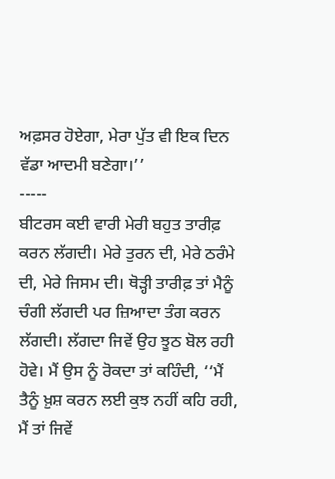ਅਫ਼ਸਰ ਹੋਏਗਾ, ਮੇਰਾ ਪੁੱਤ ਵੀ ਇਕ ਦਿਨ ਵੱਡਾ ਆਦਮੀ ਬਣੇਗਾ।’’
-----
ਬੀਟਰਸ ਕਈ ਵਾਰੀ ਮੇਰੀ ਬਹੁਤ ਤਾਰੀਫ਼ ਕਰਨ ਲੱਗਦੀ। ਮੇਰੇ ਤੁਰਨ ਦੀ, ਮੇਰੇ ਠਰੰਮੇ ਦੀ, ਮੇਰੇ ਜਿਸਮ ਦੀ। ਥੋੜ੍ਹੀ ਤਾਰੀਫ਼ ਤਾਂ ਮੈਨੂੰ ਚੰਗੀ ਲੱਗਦੀ ਪਰ ਜ਼ਿਆਦਾ ਤੰਗ ਕਰਨ ਲੱਗਦੀ। ਲੱਗਦਾ ਜਿਵੇਂ ਉਹ ਝੂਠ ਬੋਲ ਰਹੀ ਹੋਵੇ। ਮੈਂ ਉਸ ਨੂੰ ਰੋਕਦਾ ਤਾਂ ਕਹਿੰਦੀ, ‘‘ਮੈਂ ਤੈਨੂੰ ਖ਼ੁਸ਼ ਕਰਨ ਲਈ ਕੁਝ ਨਹੀਂ ਕਹਿ ਰਹੀ, ਮੈਂ ਤਾਂ ਜਿਵੇਂ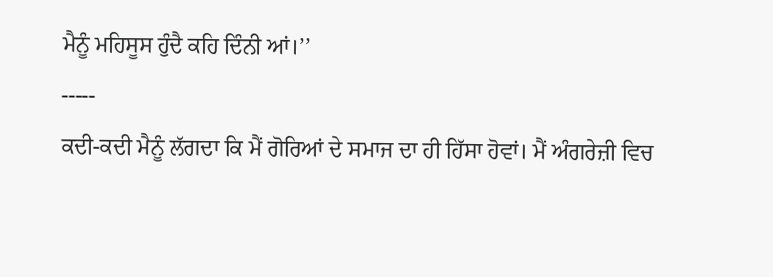ਮੈਨੂੰ ਮਹਿਸੂਸ ਹੁੰਦੈ ਕਹਿ ਦਿੰਨੀ ਆਂ।’’
-----
ਕਦੀ-ਕਦੀ ਮੈਨੂੰ ਲੱਗਦਾ ਕਿ ਮੈਂ ਗੋਰਿਆਂ ਦੇ ਸਮਾਜ ਦਾ ਹੀ ਹਿੱਸਾ ਹੋਵਾਂ। ਮੈਂ ਅੰਗਰੇਜ਼ੀ ਵਿਚ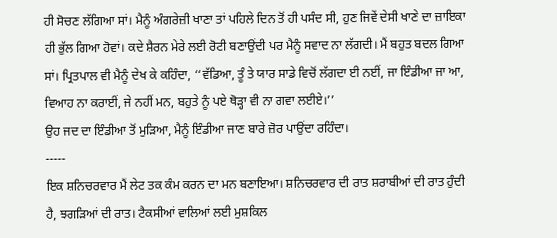ਹੀ ਸੋਚਣ ਲੱਗਿਆ ਸਾਂ। ਮੈਨੂੰ ਅੰਗਰੇਜ਼ੀ ਖਾਣਾ ਤਾਂ ਪਹਿਲੇ ਦਿਨ ਤੋਂ ਹੀ ਪਸੰਦ ਸੀ, ਹੁਣ ਜਿਵੇਂ ਦੇਸੀ ਖਾਣੇ ਦਾ ਜ਼ਾਇਕਾ ਹੀ ਭੁੱਲ ਗਿਆ ਹੋਵਾਂ। ਕਦੇ ਸ਼ੈਰਨ ਮੇਰੇ ਲਈ ਰੋਟੀ ਬਣਾਉਂਦੀ ਪਰ ਮੈਨੂੰ ਸਵਾਦ ਨਾ ਲੱਗਦੀ। ਮੈਂ ਬਹੁਤ ਬਦਲ ਗਿਆ ਸਾਂ। ਪ੍ਰਿਤਪਾਲ ਵੀ ਮੈਨੂੰ ਦੇਖ ਕੇ ਕਹਿੰਦਾ, ‘‘ਵੱਡਿਆ, ਤੂੰ ਤੇ ਯਾਰ ਸਾਡੇ ਵਿਚੋਂ ਲੱਗਦਾ ਈ ਨਈਂ, ਜਾ ਇੰਡੀਆ ਜਾ ਆ, ਵਿਆਹ ਨਾ ਕਰਾਈਂ, ਜੇ ਨਹੀਂ ਮਨ, ਬਹੁਤੇ ਨੂੰ ਪਏ ਥੋੜ੍ਹਾ ਵੀ ਨਾ ਗਵਾ ਲਈਏ।’’
ਉਹ ਜਦ ਦਾ ਇੰਡੀਆ ਤੋਂ ਮੁੜਿਆ, ਮੈਨੂੰ ਇੰਡੀਆ ਜਾਣ ਬਾਰੇ ਜ਼ੋਰ ਪਾਉਂਦਾ ਰਹਿੰਦਾ।
-----
ਇਕ ਸ਼ਨਿਚਰਵਾਰ ਮੈਂ ਲੇਟ ਤਕ ਕੰਮ ਕਰਨ ਦਾ ਮਨ ਬਣਾਇਆ। ਸ਼ਨਿਚਰਵਾਰ ਦੀ ਰਾਤ ਸ਼ਰਾਬੀਆਂ ਦੀ ਰਾਤ ਹੁੰਦੀ ਹੈ, ਝਗੜਿਆਂ ਦੀ ਰਾਤ। ਟੈਕਸੀਆਂ ਵਾਲਿਆਂ ਲਈ ਮੁਸ਼ਕਿਲ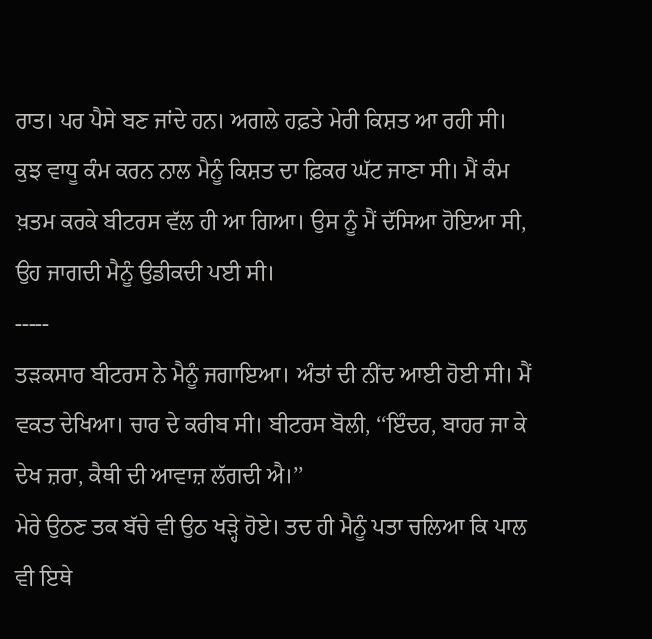ਰਾਤ। ਪਰ ਪੈਸੇ ਬਣ ਜਾਂਦੇ ਹਨ। ਅਗਲੇ ਹਫ਼ਤੇ ਮੇਰੀ ਕਿਸ਼ਤ ਆ ਰਹੀ ਸੀ। ਕੁਝ ਵਾਧੂ ਕੰਮ ਕਰਨ ਨਾਲ ਮੈਨੂੰ ਕਿਸ਼ਤ ਦਾ ਫ਼ਿਕਰ ਘੱਟ ਜਾਣਾ ਸੀ। ਮੈਂ ਕੰਮ ਖ਼ਤਮ ਕਰਕੇ ਬੀਟਰਸ ਵੱਲ ਹੀ ਆ ਗਿਆ। ਉਸ ਨੂੰ ਮੈਂ ਦੱਸਿਆ ਹੋਇਆ ਸੀ, ਉਹ ਜਾਗਦੀ ਮੈਨੂੰ ਉਡੀਕਦੀ ਪਈ ਸੀ।
-----
ਤੜਕਸਾਰ ਬੀਟਰਸ ਨੇ ਮੈਨੂੰ ਜਗਾਇਆ। ਅੰਤਾਂ ਦੀ ਨੀਂਦ ਆਈ ਹੋਈ ਸੀ। ਮੈਂ ਵਕਤ ਦੇਖਿਆ। ਚਾਰ ਦੇ ਕਰੀਬ ਸੀ। ਬੀਟਰਸ ਬੋਲੀ, ‘‘ਇੰਦਰ, ਬਾਹਰ ਜਾ ਕੇ ਦੇਖ ਜ਼ਰਾ, ਕੈਥੀ ਦੀ ਆਵਾਜ਼ ਲੱਗਦੀ ਐ।’’
ਮੇਰੇ ਉਠਣ ਤਕ ਬੱਚੇ ਵੀ ਉਠ ਖੜ੍ਹੇ ਹੋਏ। ਤਦ ਹੀ ਮੈਨੂੰ ਪਤਾ ਚਲਿਆ ਕਿ ਪਾਲ ਵੀ ਇਥੇ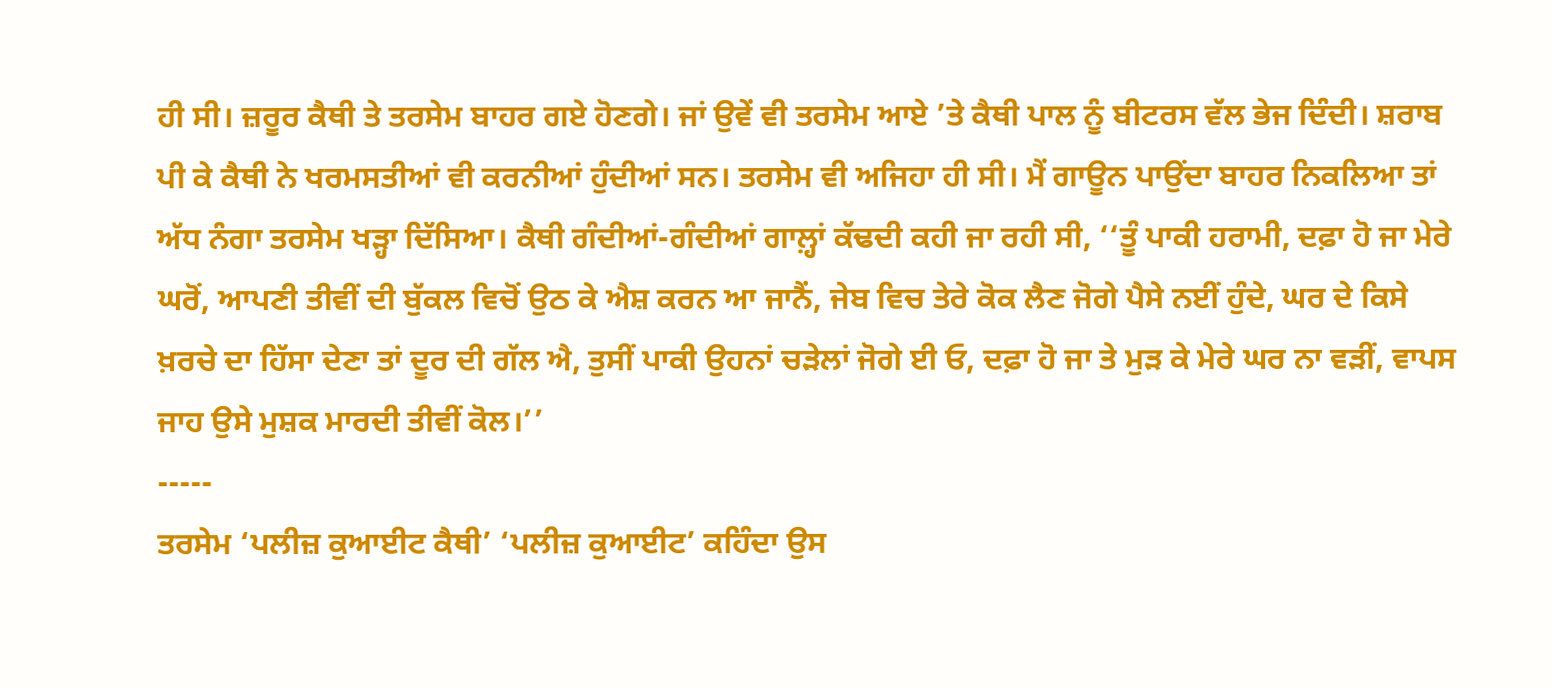ਹੀ ਸੀ। ਜ਼ਰੂਰ ਕੈਥੀ ਤੇ ਤਰਸੇਮ ਬਾਹਰ ਗਏ ਹੋਣਗੇ। ਜਾਂ ਉਵੇਂ ਵੀ ਤਰਸੇਮ ਆਏ ’ਤੇ ਕੈਥੀ ਪਾਲ ਨੂੰ ਬੀਟਰਸ ਵੱਲ ਭੇਜ ਦਿੰਦੀ। ਸ਼ਰਾਬ ਪੀ ਕੇ ਕੈਥੀ ਨੇ ਖਰਮਸਤੀਆਂ ਵੀ ਕਰਨੀਆਂ ਹੁੰਦੀਆਂ ਸਨ। ਤਰਸੇਮ ਵੀ ਅਜਿਹਾ ਹੀ ਸੀ। ਮੈਂ ਗਾਊਨ ਪਾਉਂਦਾ ਬਾਹਰ ਨਿਕਲਿਆ ਤਾਂ ਅੱਧ ਨੰਗਾ ਤਰਸੇਮ ਖੜ੍ਹਾ ਦਿੱਸਿਆ। ਕੈਥੀ ਗੰਦੀਆਂ-ਗੰਦੀਆਂ ਗਾਲ਼੍ਹਾਂ ਕੱਢਦੀ ਕਹੀ ਜਾ ਰਹੀ ਸੀ, ‘‘ਤੂੰ ਪਾਕੀ ਹਰਾਮੀ, ਦਫ਼ਾ ਹੋ ਜਾ ਮੇਰੇ ਘਰੋਂ, ਆਪਣੀ ਤੀਵੀਂ ਦੀ ਬੁੱਕਲ ਵਿਚੋਂ ਉਠ ਕੇ ਐਸ਼ ਕਰਨ ਆ ਜਾਨੈਂ, ਜੇਬ ਵਿਚ ਤੇਰੇ ਕੋਕ ਲੈਣ ਜੋਗੇ ਪੈਸੇ ਨਈਂ ਹੁੰਦੇ, ਘਰ ਦੇ ਕਿਸੇ ਖ਼ਰਚੇ ਦਾ ਹਿੱਸਾ ਦੇਣਾ ਤਾਂ ਦੂਰ ਦੀ ਗੱਲ ਐ, ਤੁਸੀਂ ਪਾਕੀ ਉਹਨਾਂ ਚੜੇਲਾਂ ਜੋਗੇ ਈ ਓ, ਦਫ਼ਾ ਹੋ ਜਾ ਤੇ ਮੁੜ ਕੇ ਮੇਰੇ ਘਰ ਨਾ ਵੜੀਂ, ਵਾਪਸ ਜਾਹ ਉਸੇ ਮੁਸ਼ਕ ਮਾਰਦੀ ਤੀਵੀਂ ਕੋਲ।’’
-----
ਤਰਸੇਮ ‘ਪਲੀਜ਼ ਕੁਆਈਟ ਕੈਥੀ’ ‘ਪਲੀਜ਼ ਕੁਆਈਟ’ ਕਹਿੰਦਾ ਉਸ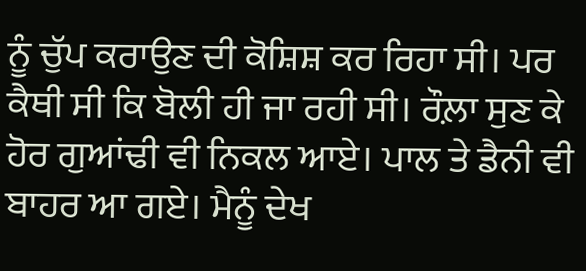ਨੂੰ ਚੁੱਪ ਕਰਾਉਣ ਦੀ ਕੋਸ਼ਿਸ਼ ਕਰ ਰਿਹਾ ਸੀ। ਪਰ ਕੈਥੀ ਸੀ ਕਿ ਬੋਲੀ ਹੀ ਜਾ ਰਹੀ ਸੀ। ਰੌਲ਼ਾ ਸੁਣ ਕੇ ਹੋਰ ਗੁਆਂਢੀ ਵੀ ਨਿਕਲ ਆਏ। ਪਾਲ ਤੇ ਡੈਨੀ ਵੀ ਬਾਹਰ ਆ ਗਏ। ਮੈਨੂੰ ਦੇਖ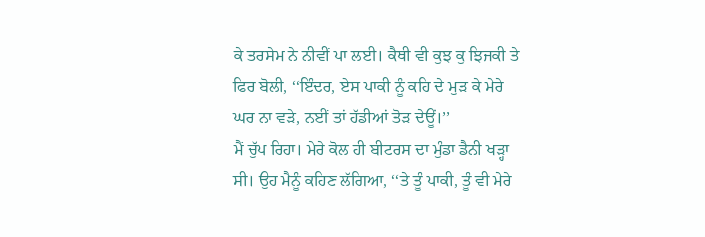ਕੇ ਤਰਸੇਮ ਨੇ ਨੀਵੀਂ ਪਾ ਲਈ। ਕੈਥੀ ਵੀ ਕੁਝ ਕੁ ਝਿਜਕੀ ਤੇ ਫਿਰ ਬੋਲੀ, ‘‘ਇੰਦਰ, ਏਸ ਪਾਕੀ ਨੂੰ ਕਹਿ ਦੇ ਮੁੜ ਕੇ ਮੇਰੇ ਘਰ ਨਾ ਵੜੇ, ਨਈਂ ਤਾਂ ਹੱਡੀਆਂ ਤੋੜ ਦੇਊਂ।’’
ਮੈਂ ਚੁੱਪ ਰਿਹਾ। ਮੇਰੇ ਕੋਲ ਹੀ ਬੀਟਰਸ ਦਾ ਮੁੰਡਾ ਡੈਨੀ ਖੜ੍ਹਾ ਸੀ। ਉਹ ਮੈਨੂੰ ਕਹਿਣ ਲੱਗਿਆ, ‘‘ਤੇ ਤੂੰ ਪਾਕੀ, ਤੂੰ ਵੀ ਮੇਰੇ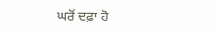ਘਰੋਂ ਦਫ਼ਾ ਹੋ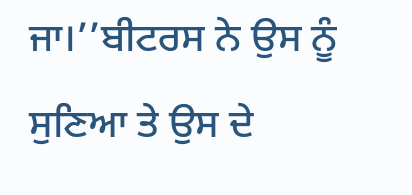ਜਾ।’’ਬੀਟਰਸ ਨੇ ਉਸ ਨੂੰ ਸੁਣਿਆ ਤੇ ਉਸ ਦੇ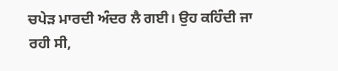ਚਪੇੜ ਮਾਰਦੀ ਅੰਦਰ ਲੈ ਗਈ। ਉਹ ਕਹਿੰਦੀ ਜਾ ਰਹੀ ਸੀ,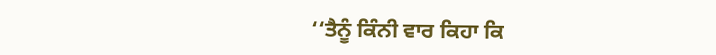‘‘ਤੈਨੂੰ ਕਿੰਨੀ ਵਾਰ ਕਿਹਾ ਕਿ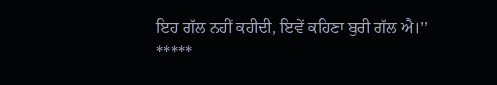ਇਹ ਗੱਲ ਨਹੀਂ ਕਹੀਦੀ, ਇਵੇਂ ਕਹਿਣਾ ਬੁਰੀ ਗੱਲ ਐ।’’
*****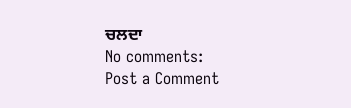ਚਲਦਾ
No comments:
Post a Comment